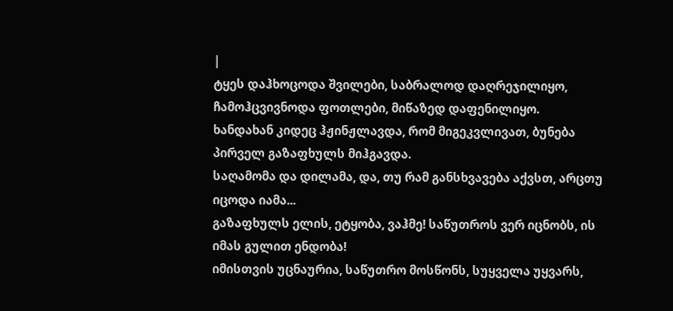|
ტყეს დაჰხოცოდა შვილები, საბრალოდ დაღრეჯილიყო, ჩამოჰცვივნოდა ფოთლები, მიწაზედ დაფენილიყო.
ხანდახან კიდეც ჰჟინჟლავდა, რომ მიგეკვლივათ, ბუნება პირველ გაზაფხულს მიჰგავდა.
საღამომა და დილამა, და, თუ რამ განსხვავება აქვსთ, არცთუ იცოდა იამა...
გაზაფხულს ელის, ეტყობა, ვაჰმე! საწუთროს ვერ იცნობს, ის იმას გულით ენდობა!
იმისთვის უცნაურია, საწუთრო მოსწონს, სუყველა უყვარს,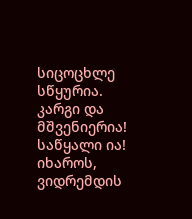სიცოცხლე სწყურია.
კარგი და მშვენიერია! საწყალი ია! იხაროს, ვიდრემდის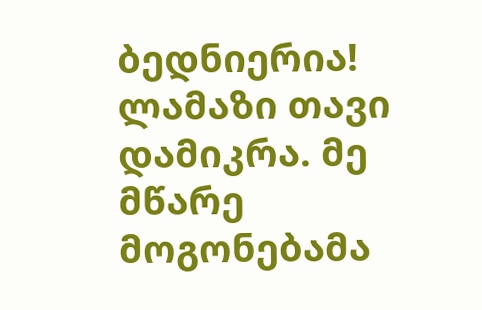ბედნიერია!
ლამაზი თავი დამიკრა. მე მწარე მოგონებამა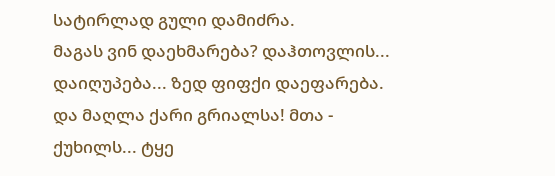სატირლად გული დამიძრა.
მაგას ვინ დაეხმარება? დაჰთოვლის... დაიღუპება... ზედ ფიფქი დაეფარება.
და მაღლა ქარი გრიალსა! მთა - ქუხილს... ტყე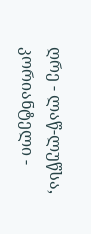ღრე - ლაწ-ლუწსა, კორიანტელი -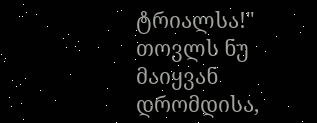ტრიალსა!"
თოვლს ნუ მაიყვან დრომდისა,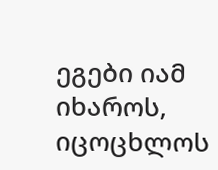ეგები იამ იხაროს, იცოცხლოს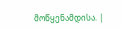მოწყენამდისა. |